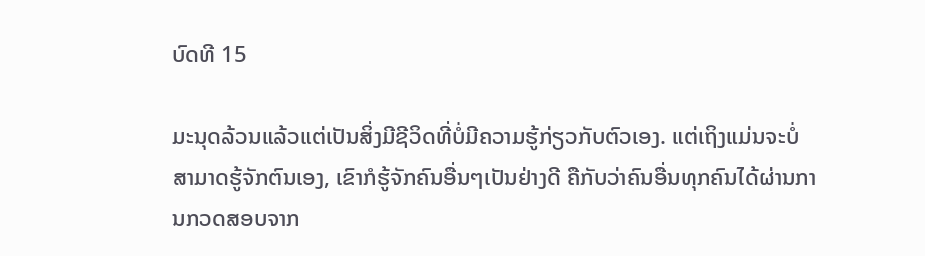ບົດທີ 15

ມະນຸດລ້ວນແລ້ວແຕ່ເປັນສິ່ງມີຊີວິດທີ່ບໍ່ມີຄວາມຮູ້ກ່ຽວກັບຕົວເອງ. ແຕ່ເຖິງແມ່ນຈະບໍ່ສາມາດຮູ້ຈັກຕົນເອງ, ເຂົາກໍຮູ້ຈັກຄົນອື່ນໆເປັນຢ່າງດີ ຄືກັບວ່າຄົນອື່ນທຸກຄົນໄດ້ຜ່ານການກວດສອບຈາກ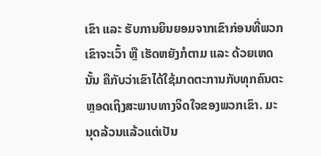ເຂົາ ແລະ ຮັບການຍິນຍອມຈາກເຂົາກ່ອນທີ່ພວກເຂົາຈະເວົ້າ ຫຼື ເຮັດຫຍັງກໍຕາມ ແລະ ດ້ວຍເຫດນັ້ນ ຄືກັບວ່າເຂົາໄດ້ໃຊ້ມາດຕະການກັບທຸກຄົນຕະຫຼອດເຖິງສະພາບທາງຈິດໃຈຂອງພວກເຂົາ. ມະນຸດລ້ວນແລ້ວແຕ່ເປັນ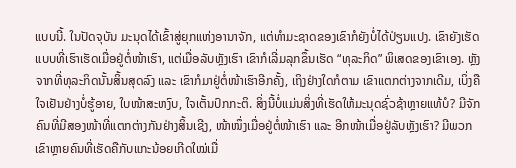ແບບນີ້. ໃນປັດຈຸບັນ ມະນຸດໄດ້ເຂົ້າສູ່ຍຸກແຫ່ງອານາຈັກ, ແຕ່ທຳມະຊາດຂອງເຂົາກໍຍັງບໍ່ໄດ້ປ່ຽນແປງ. ເຂົາຍັງເຮັດແບບທີ່ເຮົາເຮັດເມື່ອຢູ່ຕໍ່ໜ້າເຮົາ, ແຕ່ເມື່ອລັບຫຼັງເຮົາ ເຂົາກໍເລີ່ມລຸກຂຶ້ນເຮັດ “ທຸລະກິດ” ພິເສດຂອງເຂົາເອງ. ຫຼັງຈາກທີ່ທຸລະກິດນັ້ນສິ້ນສຸດລົງ ແລະ ເຂົາກໍມາຢູ່ຕໍ່ໜ້າເຮົາອີກຄັ້ງ, ເຖິງຢ່າງໃດກໍຕາມ ເຂົາແຕກຕ່າງຈາກເດີມ, ເບິ່ງຄືໃຈເຢັນຢ່າງບໍ່ຮູ້ອາຍ, ໃບໜ້າສະຫງົບ, ໃຈເຕັ້ນປົກກະຕິ. ສິ່ງນີ້ບໍ່ແມ່ນສິ່ງທີ່ເຮັດໃຫ້ມະນຸດຊົ່ວຊ້າຫຼາຍແທ້ບໍ? ມີຈັກຄົນທີ່ມີສອງໜ້າທີ່ແຕກຕ່າງກັນຢ່າງສິ້ນເຊີງ, ໜ້າໜຶ່ງເມື່ອຢູ່ຕໍ່ໜ້າເຮົາ ແລະ ອີກໜ້າເມື່ອຢູ່ລັບຫຼັງເຮົາ? ມີພວກເຂົາຫຼາຍຄົນທີ່ເຮັດຄືກັບແກະນ້ອຍເກີດໃໝ່ເມື່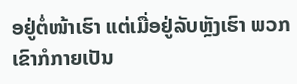ອຢູ່ຕໍ່ໜ້າເຮົາ ແຕ່ເມື່ອຢູ່ລັບຫຼັງເຮົາ ພວກເຂົາກໍກາຍເປັນ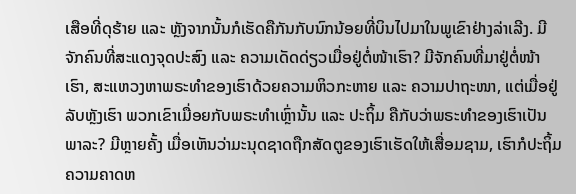ເສືອທີ່ດຸຮ້າຍ ແລະ ຫຼັງຈາກນັ້ນກໍເຮັດຄືກັນກັບນົກນ້ອຍທີ່ບິນໄປມາໃນພູເຂົາຢ່າງລ່າເລີງ. ມີຈັກຄົນທີ່ສະແດງຈຸດປະສົງ ແລະ ຄວາມເດັດດ່ຽວເມື່ອຢູ່ຕໍ່ໜ້າເຮົາ? ມີຈັກຄົນທີ່ມາຢູ່ຕໍ່ໜ້າເຮົາ, ສະແຫວງຫາພຣະທຳຂອງເຮົາດ້ວຍຄວາມຫິວກະຫາຍ ແລະ ຄວາມປາຖະໜາ, ແຕ່ເມື່ອຢູ່ລັບຫຼັງເຮົາ ພວກເຂົາເມື່ອຍກັບພຣະທຳເຫຼົ່ານັ້ນ ແລະ ປະຖິ້ມ ຄືກັບວ່າພຣະທຳຂອງເຮົາເປັນພາລະ? ມີຫຼາຍຄັ້ງ ເມື່ອເຫັນວ່າມະນຸດຊາດຖືກສັດຕູຂອງເຮົາເຮັດໃຫ້ເສື່ອມຊາມ, ເຮົາກໍປະຖິ້ມຄວາມຄາດຫ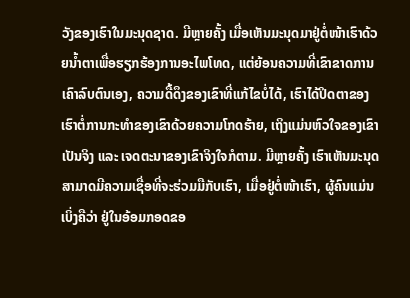ວັງຂອງເຮົາໃນມະນຸດຊາດ. ມີຫຼາຍຄັ້ງ ເມື່ອເຫັນມະນຸດມາຢູ່ຕໍ່ໜ້າເຮົາດ້ວຍນໍ້າຕາເພື່ອຮຽກຮ້ອງການອະໄພໂທດ, ແຕ່ຍ້ອນຄວາມທີ່ເຂົາຂາດການເຄົາລົບຕົນເອງ, ຄວາມດື້ດຶງຂອງເຂົາທີ່ແກ້ໄຂບໍ່ໄດ້, ເຮົາໄດ້ປິດຕາຂອງເຮົາຕໍ່ການກະທຳຂອງເຂົາດ້ວຍຄວາມໂກດຮ້າຍ, ເຖິງແມ່ນຫົວໃຈຂອງເຂົາເປັນຈິງ ແລະ ເຈດຕະນາຂອງເຂົາຈິງໃຈກໍຕາມ. ມີຫຼາຍຄັ້ງ ເຮົາເຫັນມະນຸດສາມາດມີຄວາມເຊື່ອທີ່ຈະຮ່ວມມືກັບເຮົາ, ເມື່ອຢູ່ຕໍ່ໜ້າເຮົາ, ຜູ້ຄົນແມ່ນເບິ່ງຄືວ່າ ຢູ່ໃນອ້ອມກອດຂອ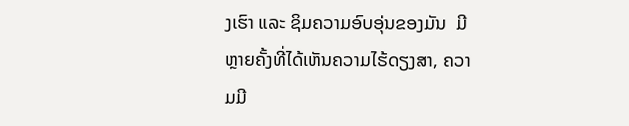ງເຮົາ ແລະ ຊິມຄວາມອົບອຸ່ນຂອງມັນ  ມີຫຼາຍຄັ້ງທີ່ໄດ້ເຫັນຄວາມໄຮ້ດຽງສາ, ຄວາມມີ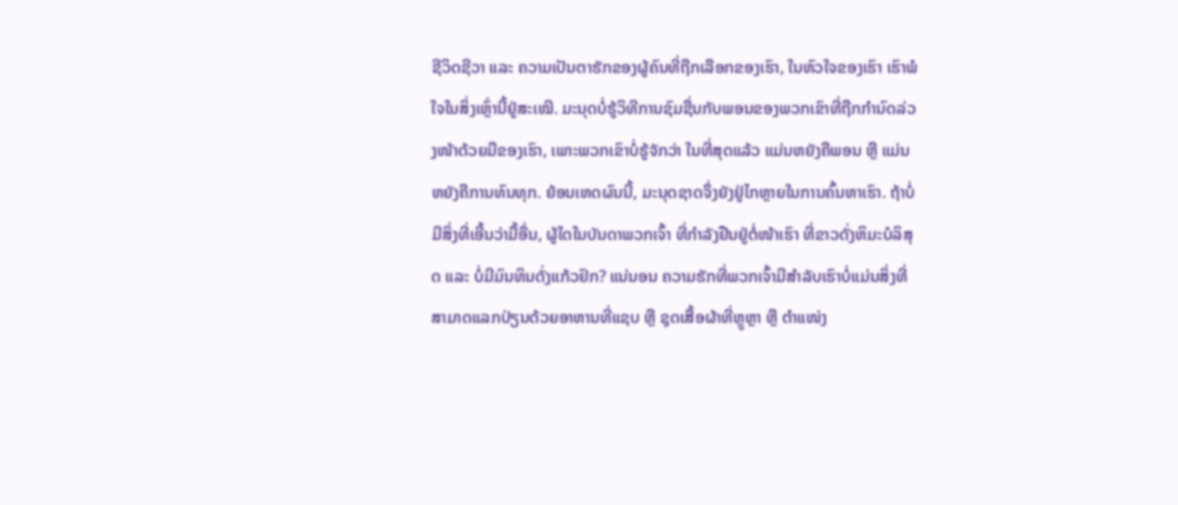ຊີວິດຊີວາ ແລະ ຄວາມເປັນຕາຮັກຂອງຜູ້ຄົນທີ່ຖືກເລືອກຂອງເຮົາ, ໃນຫົວໃຈຂອງເຮົາ ເຮົາພໍໃຈໃນສິ່ງເຫຼົ່ານີ້ຢູ່ສະເໝີ. ມະນຸດບໍ່ຮູ້ວິທີການຊົມຊື່ນກັບພອນຂອງພວກເຂົາທີ່ຖືກກຳນົດລ່ວງໜ້າດ້ວຍມືຂອງເຮົາ, ເພາະພວກເຂົາບໍ່ຮູ້ຈັກວ່າ ໃນທີ່ສຸດແລ້ວ ແມ່ນຫຍັງຄືພອນ ຫຼື ແມ່ນຫຍັງຄືການທົນທຸກ. ຍ້ອນເຫດຜົນນີ້, ມະນຸດຊາດຈຶ່ງຍັງຢູ່ໄກຫຼາຍໃນການຄົ້ນຫາເຮົາ. ຖ້າບໍ່ມີສິ່ງທີ່ເອີ້ນວ່າມື້ອື່ນ, ຜູ້ໃດໃນບັນດາພວກເຈົ້າ ທີ່ກໍາລັງຢືນຢູ່ຕໍ່ໜ້າເຮົາ ທີ່ຂາວດັ່ງຫິມະບໍລິສຸດ ແລະ ບໍ່ມີມົນທິນດັ່ງແກ້ວຢົກ? ແນ່ນອນ ຄວາມຮັກທີ່ພວກເຈົ້າມີສຳລັບເຮົາບໍ່ແມ່ນສິ່ງທີ່ສາມາດແລກປ່ຽນດ້ວຍອາຫານທີ່ແຊບ ຫຼື ຊຸດເສື້ອຜ້າທີ່ຫຼູຫຼາ ຫຼື ຕໍາແໜ່ງ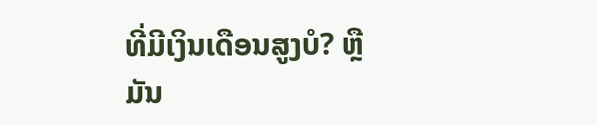ທີ່ມີເງິນເດືອນສູງບໍ? ຫຼື ມັນ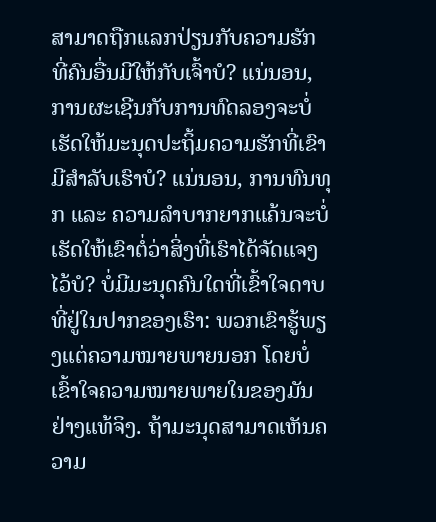ສາມາດຖືກແລກປ່ຽນກັບຄວາມຮັກທີ່ຄົນອື່ນມີໃຫ້ກັບເຈົ້າບໍ? ແນ່ນອນ, ການຜະເຊີນກັບການທົດລອງຈະບໍ່ເຮັດໃຫ້ມະນຸດປະຖິ້ມຄວາມຮັກທີ່ເຂົາມີສຳລັບເຮົາບໍ? ແນ່ນອນ, ການທົນທຸກ ແລະ ຄວາມລຳບາກຍາກແຄ້ນຈະບໍ່ເຮັດໃຫ້ເຂົາຕໍ່ວ່າສິ່ງທີ່ເຮົາໄດ້ຈັດແຈງໄວ້ບໍ? ບໍ່ມີມະນຸດຄົນໃດທີ່ເຂົ້າໃຈດາບທີ່ຢູ່ໃນປາກຂອງເຮົາ: ພວກເຂົາຮູ້ພຽງແຕ່ຄວາມໝາຍພາຍນອກ ໂດຍບໍ່ເຂົ້າໃຈຄວາມໝາຍພາຍໃນຂອງມັນຢ່າງແທ້ຈິງ. ຖ້າມະນຸດສາມາດເຫັນຄວາມ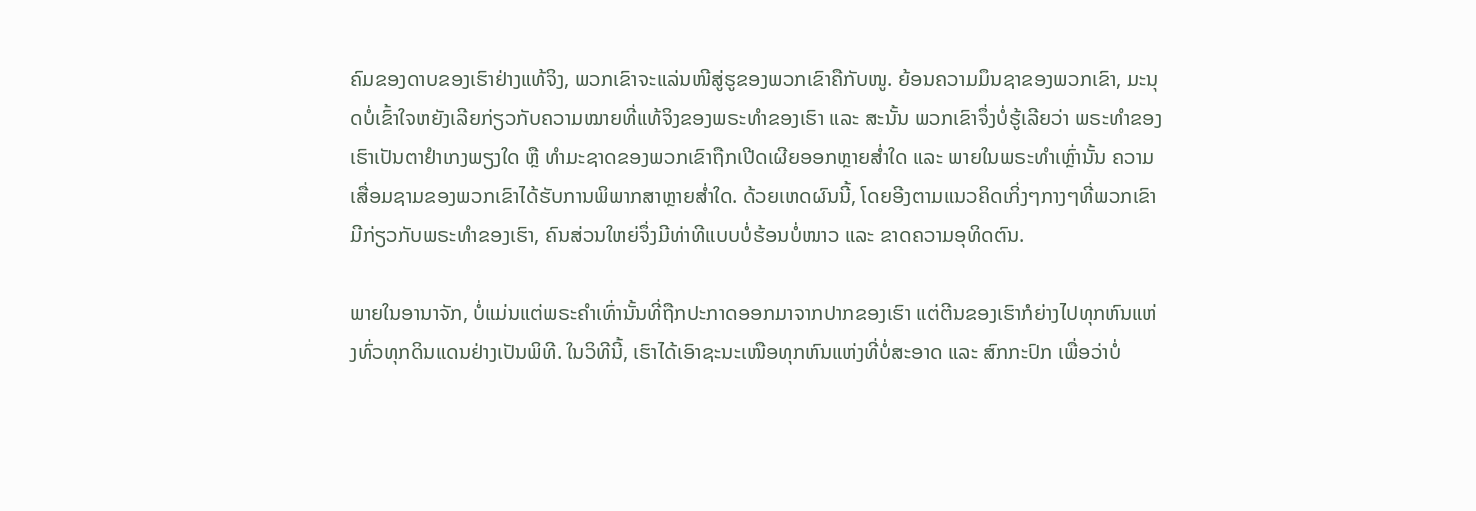ຄົມຂອງດາບຂອງເຮົາຢ່າງແທ້ຈິງ, ພວກເຂົາຈະແລ່ນໜີສູ່ຮູຂອງພວກເຂົາຄືກັບໜູ. ຍ້ອນຄວາມມຶນຊາຂອງພວກເຂົາ, ມະນຸດບໍ່ເຂົ້າໃຈຫຍັງເລີຍກ່ຽວກັບຄວາມໝາຍທີ່ແທ້ຈິງຂອງພຣະທຳຂອງເຮົາ ແລະ ສະນັ້ນ ພວກເຂົາຈຶ່ງບໍ່ຮູ້ເລີຍວ່າ ພຣະທຳຂອງເຮົາເປັນຕາຢໍາເກງພຽງໃດ ຫຼື ທຳມະຊາດຂອງພວກເຂົາຖືກເປີດເຜີຍອອກຫຼາຍສໍ່າໃດ ແລະ ພາຍໃນພຣະທໍາເຫຼົ່ານັ້ນ ຄວາມເສື່ອມຊາມຂອງພວກເຂົາໄດ້ຮັບການພິພາກສາຫຼາຍສໍ່າໃດ. ດ້ວຍເຫດຜົນນີ້, ໂດຍອີງຕາມແນວຄິດເກິ່ງໆກາງໆທີ່ພວກເຂົາມີກ່ຽວກັບພຣະທຳຂອງເຮົາ, ຄົນສ່ວນໃຫຍ່ຈຶ່ງມີທ່າທີແບບບໍ່ຮ້ອນບໍ່ໜາວ ແລະ ຂາດຄວາມອຸທິດຕົນ.

ພາຍໃນອານາຈັກ, ບໍ່ແມ່ນແຕ່ພຣະຄຳເທົ່ານັ້ນທີ່ຖືກປະກາດອອກມາຈາກປາກຂອງເຮົາ ແຕ່ຕີນຂອງເຮົາກໍຍ່າງໄປທຸກຫົນແຫ່ງທົ່ວທຸກດິນແດນຢ່າງເປັນພິທີ. ໃນວິທີນີ້, ເຮົາໄດ້ເອົາຊະນະເໜືອທຸກຫົນແຫ່ງທີ່ບໍ່ສະອາດ ແລະ ສົກກະປົກ ເພື່ອວ່າບໍ່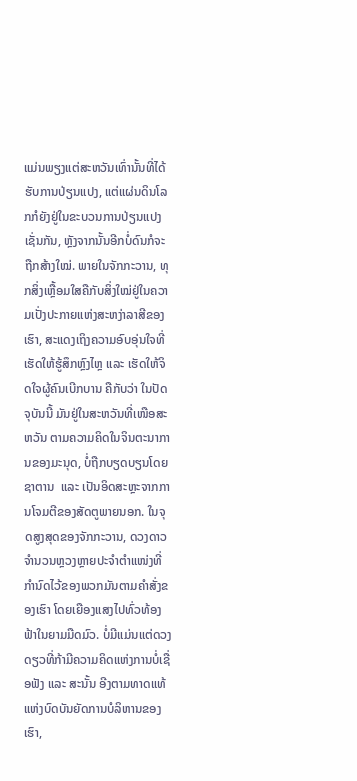ແມ່ນພຽງແຕ່ສະຫວັນເທົ່ານັ້ນທີ່ໄດ້ຮັບການປ່ຽນແປງ, ແຕ່ແຜ່ນດິນໂລກກໍຍັງຢູ່ໃນຂະບວນການປ່ຽນແປງເຊັ່ນກັນ, ຫຼັງຈາກນັ້ນອີກບໍ່ດົນກໍຈະຖືກສ້າງໃໝ່. ພາຍໃນຈັກກະວານ, ທຸກສິ່ງເຫຼື້ອມໃສຄືກັບສິ່ງໃໝ່ຢູ່ໃນຄວາມເປັ່ງປະກາຍແຫ່ງສະຫງ່າລາສີຂອງເຮົາ, ສະແດງເຖິງຄວາມອົບອຸ່ນໃຈທີ່ເຮັດໃຫ້ຮູ້ສຶກຫຼົງໄຫຼ ແລະ ເຮັດໃຫ້ຈິດໃຈຜູ້ຄົນເບີກບານ ຄືກັບວ່າ ໃນປັດຈຸບັນນີ້ ມັນຢູ່ໃນສະຫວັນທີ່ເໜືອສະຫວັນ ຕາມຄວາມຄິດໃນຈິນຕະນາການຂອງມະນຸດ, ບໍ່ຖືກບຽດບຽນໂດຍຊາຕານ  ແລະ ເປັນອິດສະຫຼະຈາກການໂຈມຕີຂອງສັດຕູພາຍນອກ. ໃນຈຸດສູງສຸດຂອງຈັກກະວານ, ດວງດາວຈຳນວນຫຼວງຫຼາຍປະຈໍາຕໍາແໜ່ງທີ່ກຳນົດໄວ້ຂອງພວກມັນຕາມຄຳສັ່ງຂອງເຮົາ ໂດຍເຍືອງແສງໄປທົ່ວທ້ອງຟ້າໃນຍາມມືດມົວ. ບໍ່ມີແມ່ນແຕ່ດວງດຽວທີ່ກ້າມີຄວາມຄິດແຫ່ງການບໍ່ເຊື່ອຟັງ ແລະ ສະນັ້ນ ອີງຕາມທາດແທ້ແຫ່ງບົດບັນຍັດການບໍລິຫານຂອງເຮົາ,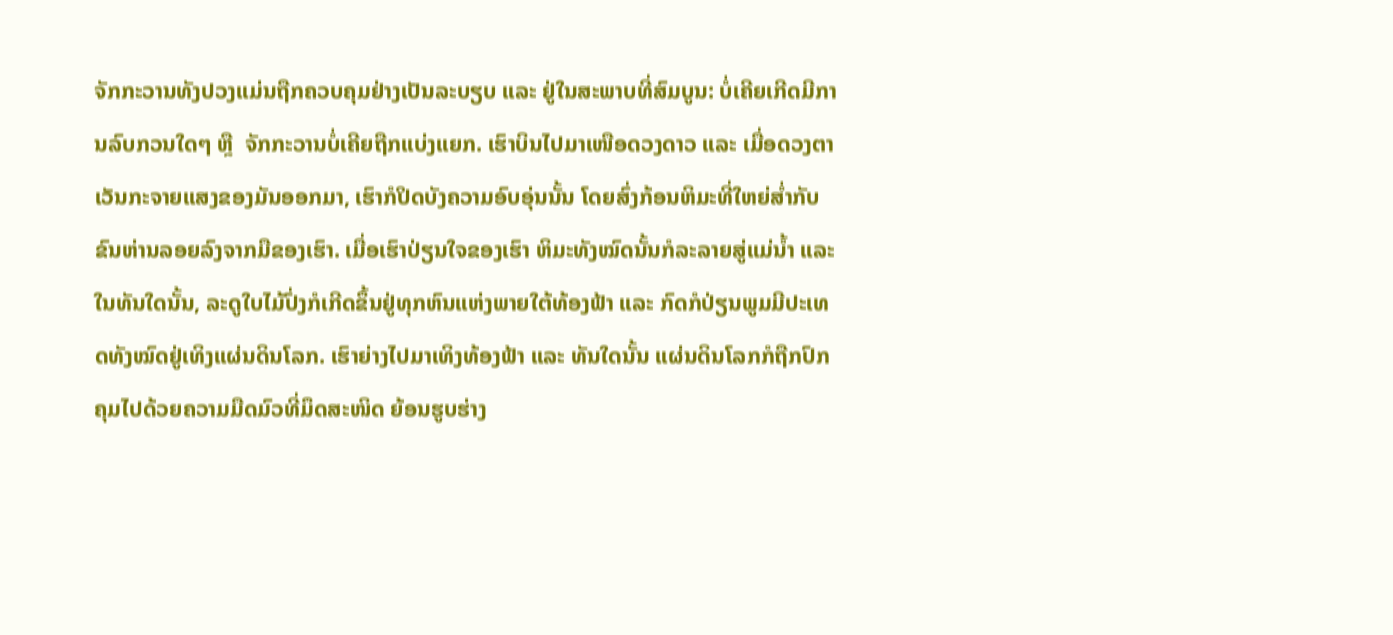ຈັກກະວານທັງປວງແມ່ນຖືກຄວບຄຸມຢ່າງເປັນລະບຽບ ແລະ ຢູ່ໃນສະພາບທີ່ສົມບູນ: ບໍ່ເຄີຍເກີດມີການລົບກວນໃດໆ ຫຼື  ຈັກກະວານບໍ່ເຄີຍຖືກແບ່ງແຍກ. ເຮົາບິນໄປມາເໜືອດວງດາວ ແລະ ເມື່ອດວງຕາເວັນກະຈາຍແສງຂອງມັນອອກມາ, ເຮົາກໍປິດບັງຄວາມອົບອຸ່ນນັ້ນ ໂດຍສົ່ງກ້ອນຫິມະທີ່ໃຫຍ່ສໍ່າກັບຂົນຫ່ານລອຍລົງຈາກມືຂອງເຮົາ. ເມື່ອເຮົາປ່ຽນໃຈຂອງເຮົາ ຫິມະທັງໝົດນັ້ນກໍລະລາຍສູ່ແມ່ນໍ້າ ແລະ ໃນທັນໃດນັ້ນ, ລະດູໃບໄມ້ປົ່ງກໍເກີດຂຶ້ນຢູ່ທຸກຫົນແຫ່ງພາຍໃຕ້ທ້ອງຟ້າ ແລະ ກົດກໍປ່ຽນພູມມີປະເທດທັງໝົດຢູ່ເທິງແຜ່ນດິນໂລກ. ເຮົາຍ່າງໄປມາເທິງທ້ອງຟ້າ ແລະ ທັນໃດນັ້ນ ແຜ່ນດິນໂລກກໍຖືກປົກຄຸມໄປດ້ວຍຄວາມມືດມົວທີ່ມຶດສະໜິດ ຍ້ອນຮູບຮ່າງ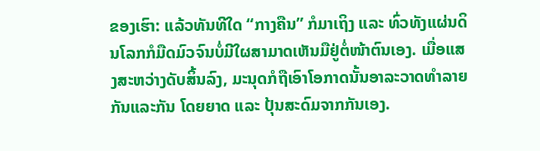ຂອງເຮົາ: ແລ້ວທັນທີໃດ “ກາງຄືນ” ກໍມາເຖິງ ແລະ ທົ່ວທັງແຜ່ນດິນໂລກກໍມືດມົວຈົນບໍ່ມີໃຜສາມາດເຫັນມືຢູ່ຕໍ່ໜ້າຕົນເອງ. ເມື່ອແສງສະຫວ່າງດັບສິ້ນລົງ, ມະນຸດກໍຖືເອົາໂອກາດນັ້ນອາລະວາດທຳລາຍກັນແລະກັນ ໂດຍຍາດ ແລະ ປຸ້ນສະດົມຈາກກັນເອງ.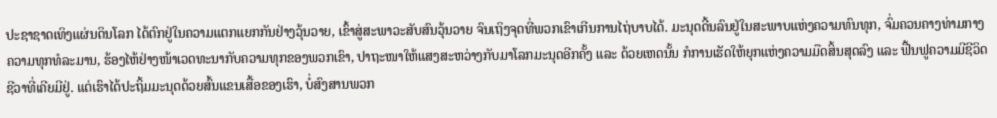ປະຊາຊາດເທິງແຜ່ນດິນໂລກ ໄດ້ຕົກຢູ່ໃນຄວາມແຕກແຍກກັນຢ່າງວຸ້ນວາຍ, ເຂົ້າສູ່ສະພາວະສັບສົນວຸ້ນວາຍ ຈົນເຖິງຈຸດທີ່ພວກເຂົາເກີນການໄຖ່ບາບໄດ້. ມະນຸດດີ້ນລົນຢູ່ໃນສະພາບແຫ່ງຄວາມທົນທຸກ, ຈົ່ມຄວນຄາງທ່າມກາງຄວາມທຸກທໍລະມານ, ຮ້ອງໄຫ້ຢ່າງໜ້າເວດທະນາກັບຄວາມທຸກຂອງພວກເຂົາ, ປາຖະໜາໃຫ້ແສງສະຫວ່າງກັບມາໂລກມະນຸດອີກຄັ້ງ ແລະ ດ້ວຍເຫດນັ້ນ ກໍການເຮັດໃຫ້ຍຸກແຫ່ງຄວາມມືດສິ້ນສຸດລົງ ແລະ ຟື້ນຟູຄວາມມີຊີວິດຊີວາທີ່ເຄີຍມີຢູ່. ແຕ່ເຮົາໄດ້ປະຖິ້ມມະນຸດດ້ວຍສົ້ນແຂນເສື້ອຂອງເຮົາ, ບໍ່ສົງສານພວກ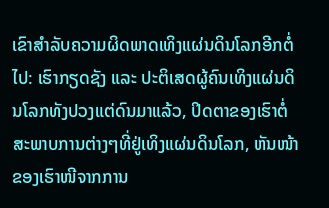ເຂົາສຳລັບຄວາມຜິດພາດເທິງແຜ່ນດິນໂລກອີກຕໍ່ໄປ: ເຮົາກຽດຊັງ ແລະ ປະຕິເສດຜູ້ຄົນເທິງແຜ່ນດິນໂລກທັງປວງແຕ່ດົນມາແລ້ວ, ປິດຕາຂອງເຮົາຕໍ່ສະພາບການຕ່າງໆທີ່ຢູ່ເທິງແຜ່ນດິນໂລກ, ຫັນໜ້າຂອງເຮົາໜີຈາກການ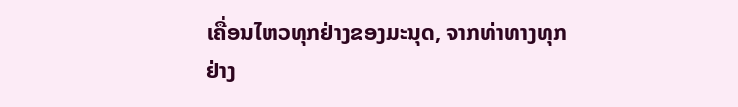ເຄື່ອນໄຫວທຸກຢ່າງຂອງມະນຸດ, ຈາກທ່າທາງທຸກຢ່າງ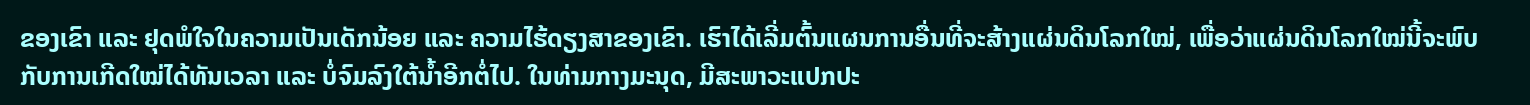ຂອງເຂົາ ແລະ ຢຸດພໍໃຈໃນຄວາມເປັນເດັກນ້ອຍ ແລະ ຄວາມໄຮ້ດຽງສາຂອງເຂົາ. ເຮົາໄດ້ເລີ່ມຕົ້ນແຜນການອື່ນທີ່ຈະສ້າງແຜ່ນດິນໂລກໃໝ່, ເພື່ອວ່າແຜ່ນດິນໂລກໃໝ່ນີ້ຈະພົບກັບການເກີດໃໝ່ໄດ້ທັນເວລາ ແລະ ບໍ່ຈົມລົງໃຕ້ນໍ້າອີກຕໍ່ໄປ. ໃນທ່າມກາງມະນຸດ, ມີສະພາວະແປກປະ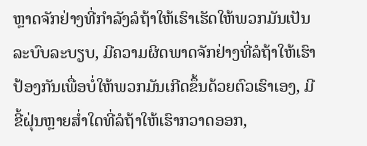ຫຼາດຈັກຢ່າງທີ່ກຳລັງລໍຖ້າໃຫ້ເຮົາເຮັດໃຫ້ພວກມັນເປັນລະບົບລະບຽບ, ມີຄວາມຜິດພາດຈັກຢ່າງທີ່ລໍຖ້າໃຫ້ເຮົາປ້ອງກັນເພື່ອບໍ່ໃຫ້ພວກມັນເກີດຂຶ້ນດ້ວຍຕົວເຮົາເອງ, ມີຂີ້ຝຸ່ນຫຼາຍສໍ່າໃດທີ່ລໍຖ້າໃຫ້ເຮົາກວາດອອກ,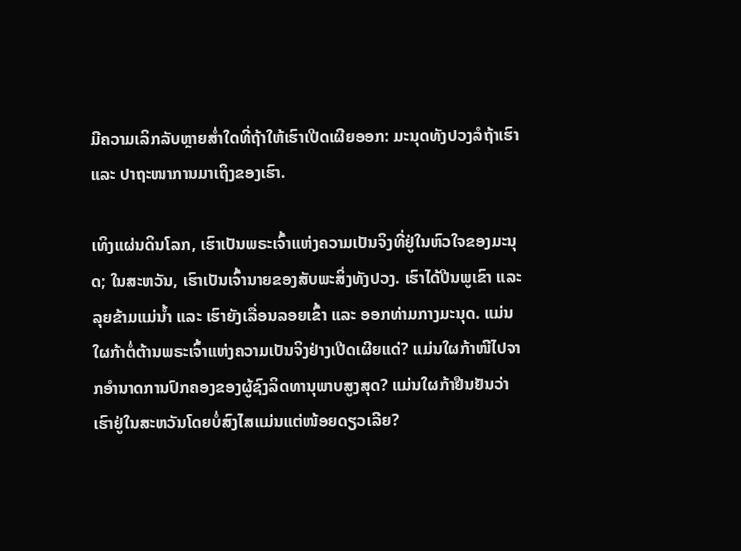ມີຄວາມເລິກລັບຫຼາຍສໍ່າໃດທີ່ຖ້າໃຫ້ເຮົາເປີດເຜີຍອອກ: ມະນຸດທັງປວງລໍຖ້າເຮົາ ແລະ ປາຖະໜາການມາເຖິງຂອງເຮົາ.

ເທິງແຜ່ນດິນໂລກ, ເຮົາເປັນພຣະເຈົ້າແຫ່ງຄວາມເປັນຈິງທີ່ຢູ່ໃນຫົວໃຈຂອງມະນຸດ; ໃນສະຫວັນ, ເຮົາເປັນເຈົ້ານາຍຂອງສັບພະສິ່ງທັງປວງ. ເຮົາໄດ້ປີນພູເຂົາ ແລະ ລຸຍຂ້າມແມ່ນໍ້າ ແລະ ເຮົາຍັງເລື່ອນລອຍເຂົ້າ ແລະ ອອກທ່າມກາງມະນຸດ. ແມ່ນໃຜກ້າຕໍ່ຕ້ານພຣະເຈົ້າແຫ່ງຄວາມເປັນຈິງຢ່າງເປີດເຜີຍແດ່? ແມ່ນໃຜກ້າໜີໄປຈາກອຳນາດການປົກຄອງຂອງຜູ້ຊົງລິດທານຸພາບສູງສຸດ? ແມ່ນໃຜກ້າຢືນຢັນວ່າເຮົາຢູ່ໃນສະຫວັນໂດຍບໍ່ສົງໄສແມ່ນແຕ່ໜ້ອຍດຽວເລີຍ?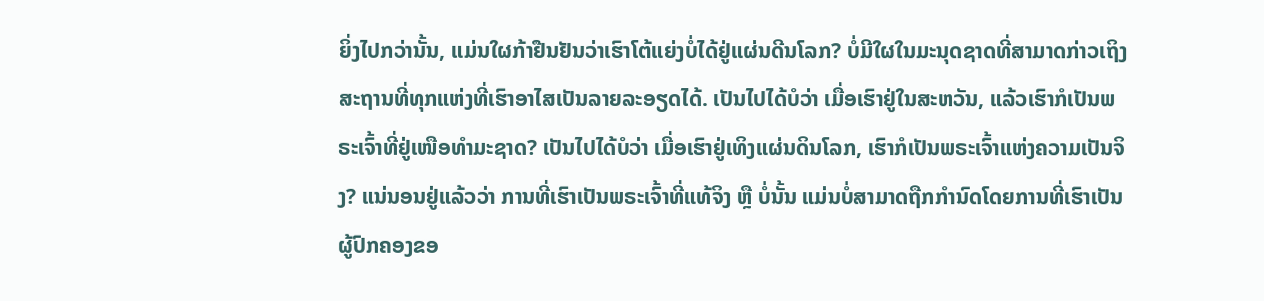ຍິ່ງໄປກວ່ານັ້ນ, ແມ່ນໃຜກ້າຢືນຢັນວ່າເຮົາໂຕ້ແຍ່ງບໍ່ໄດ້ຢູ່ແຜ່ນດີນໂລກ? ບໍ່ມີໃຜໃນມະນຸດຊາດທີ່ສາມາດກ່າວເຖິງສະຖານທີ່ທຸກແຫ່ງທີ່ເຮົາອາໄສເປັນລາຍລະອຽດໄດ້. ເປັນໄປໄດ້ບໍວ່າ ເມື່ອເຮົາຢູ່ໃນສະຫວັນ, ແລ້ວເຮົາກໍເປັນພຣະເຈົ້າທີ່ຢູ່ເໜືອທຳມະຊາດ? ເປັນໄປໄດ້ບໍວ່າ ເມື່ອເຮົາຢູ່ເທິງແຜ່ນດິນໂລກ, ເຮົາກໍເປັນພຣະເຈົ້າແຫ່ງຄວາມເປັນຈິງ? ແນ່ນອນຢູ່ແລ້ວວ່າ ການທີ່ເຮົາເປັນພຣະເຈົ້າທີ່ແທ້ຈິງ ຫຼື ບໍ່ນັ້ນ ແມ່ນບໍ່ສາມາດຖືກກໍານົດໂດຍການທີ່ເຮົາເປັນຜູ້ປົກຄອງຂອ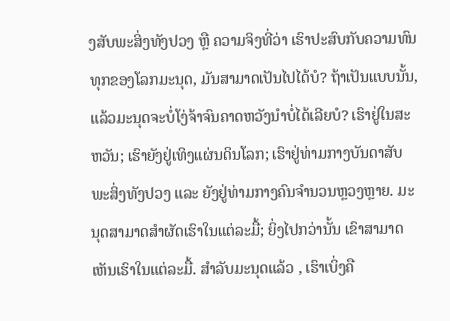ງສັບພະສິ່ງທັງປວງ ຫຼື ຄວາມຈິງທີ່ວ່າ ເຮົາປະສົບກັບຄວາມທົນທຸກຂອງໂລກມະນຸດ, ມັນສາມາດເປັນໄປໄດ້ບໍ? ຖ້າເປັນແບບນັ້ນ, ແລ້ວມະນຸດຈະບໍ່ໂງ່ຈ້າຈົນຄາດຫວັງນໍາບໍ່ໄດ້ເລີຍບໍ? ເຮົາຢູ່ໃນສະຫວັນ; ເຮົາຍັງຢູ່ເທິງແຜ່ນດິນໂລກ; ເຮົາຢູ່ທ່າມກາງບັນດາສັບພະສິ່ງທັງປວງ ແລະ ຍັງຢູ່ທ່າມກາງຄົນຈຳນວນຫຼວງຫຼາຍ. ມະນຸດສາມາດສຳຜັດເຮົາໃນແຕ່ລະມື້; ຍິ່ງໄປກວ່ານັ້ນ ເຂົາສາມາດເຫັນເຮົາໃນແຕ່ລະມື້. ສໍາລັບມະນຸດແລ້ວ , ເຮົາເບິ່ງຄື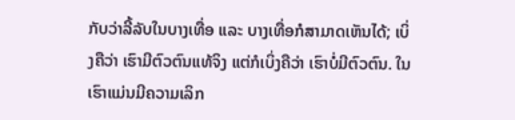ກັບວ່າລີ້ລັບໃນບາງເທື່ອ ແລະ ບາງເທື່ອກໍສາມາດເຫັນໄດ້; ເບິ່ງຄືວ່າ ເຮົາມີຕົວຕົນແທ້ຈິງ ແຕ່ກໍເບິ່ງຄືວ່າ ເຮົາບໍ່ມີຕົວຕົນ. ໃນເຮົາແມ່ນມີຄວາມເລິກ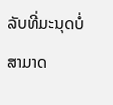ລັບທີ່ມະນຸດບໍ່ສາມາດ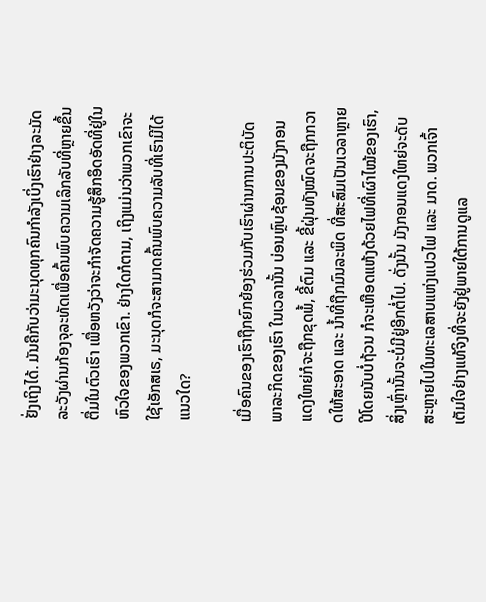ຢັ່ງເຖິງໄດ້. ມັນຄືກັບວ່າມະນຸດທຸກຄົນກຳລັງເບິ່ງເຮົາຢ່າງລະມັດລະວັງຜ່ານກ້ອງຈຸລະທັດເພື່ອຄົ້ນພົບຄວາມເລິກລັບທີ່ຫຼາຍຂຶ້ນຕື່ມໃນຕົວເຮົາ ເພື່ອຫວັງວ່າຈະກຳຈັດຄວາມຮູ້ສຶກອຶດອັດທີ່ຢູ່ໃນຫົວໃຈຂອງພວກເຂົາ. ຢ່າງໃດກໍຕາມ, ເຖິງແມ່ນວ່າພວກເຂົາຈະໃຊ້ເອັກສເຣ, ມະນຸດກໍຈະສາມາດຄົ້ນພົບຄວາມລັບທີ່ເຮົາມີໄດ້ແນວໃດ?

ເມື່ອຄົນຂອງເຮົາຖືກຍົກຍ້ອງຮ່ວມກັບເຮົາຜ່ານການປະຕິບັດພາລະກິດຂອງເຮົາ ໃນເວລານັ້ນ ບ່ອນຫຼົບຊ້ອນຂອງມັງກອນແດງໃຫຍ່ກໍຈະຖືກຂຸດພໍ້, ຂີ້ຕົມ ແລະ ຂີ້ຝຸ່ນທັງໝົດຈະຖືກກວາດໃຫ້ສະອາດ ແລະ ນໍ້າທີ່ຖືກມົນລະພິດ ທີ່ສະສົມເປັນເວລາຫຼາຍປີໂດຍນັບບໍ່ຖ້ວນ ກໍຈະເຫືອດແຫ້ງດ້ວຍໄຟທີ່ເຜົາໄໝ້ຂອງເຮົາ, ສິ່ງເຫຼົ່ານັ້ນຈະບໍ່ມີຢູ່ອີກຕໍ່ໄປ. ດັ່ງນັ້ນ ມັງກອນແດງໃຫຍ່ຈະດັບສະຫຼາຍໄປໃນທະເລສາບແຫ່ງແປວໄຟ ແລະ ມາດ. ພວກເຈົ້າເຕັມໃຈຢ່າງແທ້ຈິງທີ່ຈະຍັງຢູ່ພາຍໃຕ້ການດູແລ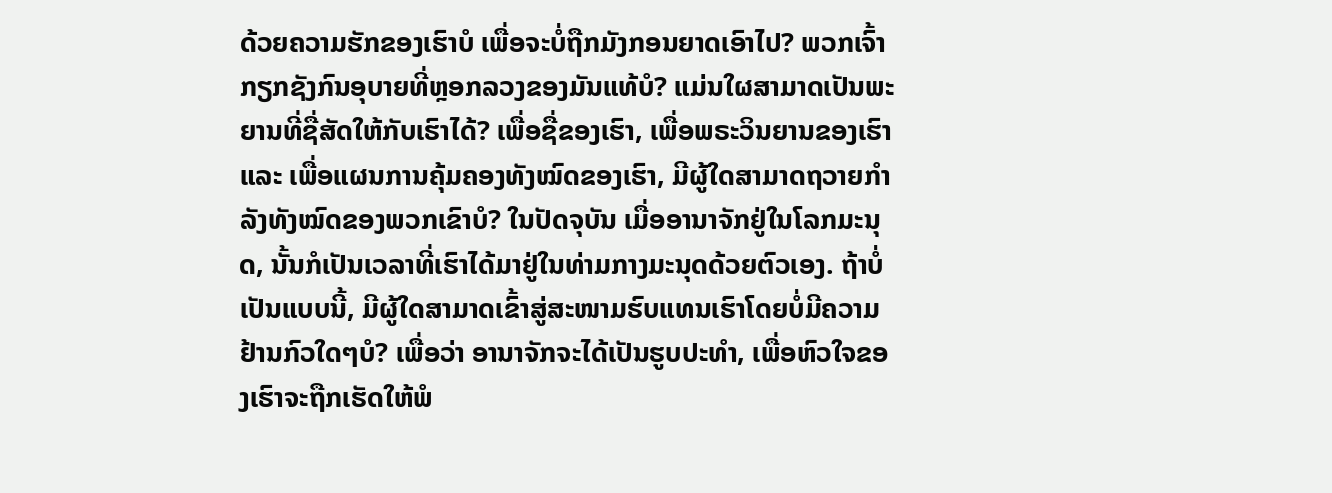ດ້ວຍຄວາມຮັກຂອງເຮົາບໍ ເພື່ອຈະບໍ່ຖືກມັງກອນຍາດເອົາໄປ? ພວກເຈົ້າກຽກຊັງກົນອຸບາຍທີ່ຫຼອກລວງຂອງມັນແທ້ບໍ? ແມ່ນໃຜສາມາດເປັນພະຍານທີ່ຊື່ສັດໃຫ້ກັບເຮົາໄດ້? ເພື່ອຊື່ຂອງເຮົາ, ເພື່ອພຣະວິນຍານຂອງເຮົາ ແລະ ເພື່ອແຜນການຄຸ້ມຄອງທັງໝົດຂອງເຮົາ, ມີຜູ້ໃດສາມາດຖວາຍກໍາລັງທັງໝົດຂອງພວກເຂົາບໍ? ໃນປັດຈຸບັນ ເມື່ອອານາຈັກຢູ່ໃນໂລກມະນຸດ, ນັ້ນກໍເປັນເວລາທີ່ເຮົາໄດ້ມາຢູ່ໃນທ່າມກາງມະນຸດດ້ວຍຕົວເອງ. ຖ້າບໍ່ເປັນແບບນີ້, ມີຜູ້ໃດສາມາດເຂົ້າສູ່ສະໜາມຮົບແທນເຮົາໂດຍບໍ່ມີຄວາມຢ້ານກົວໃດໆບໍ? ເພື່ອວ່າ ອານາຈັກຈະໄດ້ເປັນຮູບປະທໍາ, ເພື່ອຫົວໃຈຂອງເຮົາຈະຖືກເຮັດໃຫ້ພໍ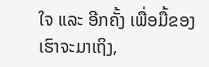ໃຈ ແລະ ອີກຄັ້ງ ເພື່ອມື້ຂອງເຮົາຈະມາເຖິງ,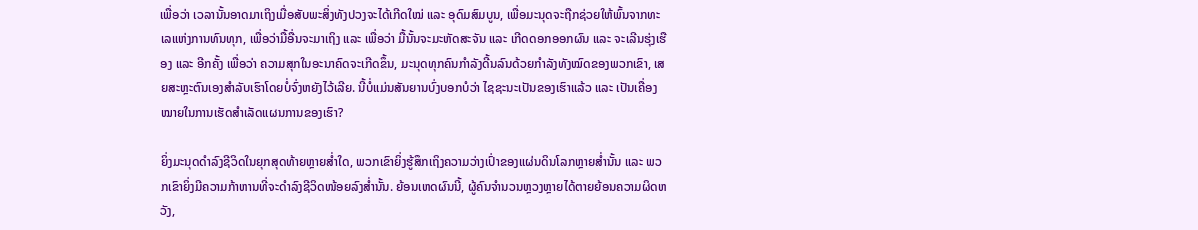ເພື່ອວ່າ ເວລານັ້ນອາດມາເຖິງເມື່ອສັບພະສິ່ງທັງປວງຈະໄດ້ເກີດໃໝ່ ແລະ ອຸດົມສົມບູນ, ເພື່ອມະນຸດຈະຖືກຊ່ວຍໃຫ້ພົ້ນຈາກທະເລແຫ່ງການທົນທຸກ, ເພື່ອວ່າມື້ອື່ນຈະມາເຖິງ ແລະ ເພື່ອວ່າ ມື້ນັ້ນຈະມະຫັດສະຈັນ ແລະ ເກີດດອກອອກຜົນ ແລະ ຈະເລີນຮຸ່ງເຮືອງ ແລະ ອີກຄັ້ງ ເພື່ອວ່າ ຄວາມສຸກໃນອະນາຄົດຈະເກີດຂຶ້ນ, ມະນຸດທຸກຄົນກຳລັງດີ້ນລົນດ້ວຍກຳລັງທັງໝົດຂອງພວກເຂົາ, ເສຍສະຫຼະຕົນເອງສຳລັບເຮົາໂດຍບໍ່ຈົ່ງຫຍັງໄວ້ເລີຍ. ນີ້ບໍ່ແມ່ນສັນຍານບົ່ງບອກບໍວ່າ ໄຊຊະນະເປັນຂອງເຮົາແລ້ວ ແລະ ເປັນເຄື່ອງໝາຍໃນການເຮັດສຳເລັດແຜນການຂອງເຮົາ?

ຍິ່ງມະນຸດດຳລົງຊີວິດໃນຍຸກສຸດທ້າຍຫຼາຍສໍ່າໃດ, ພວກເຂົາຍິ່ງຮູ້ສຶກເຖິງຄວາມວ່າງເປົ່າຂອງແຜ່ນດິນໂລກຫຼາຍສໍ່ານັ້ນ ແລະ ພວກເຂົາຍິ່ງມີຄວາມກ້າຫານທີ່ຈະດຳລົງຊີວິດໜ້ອຍລົງສໍ່ານັ້ນ. ຍ້ອນເຫດຜົນນີ້, ຜູ້ຄົນຈຳນວນຫຼວງຫຼາຍໄດ້ຕາຍຍ້ອນຄວາມຜິດຫວັງ,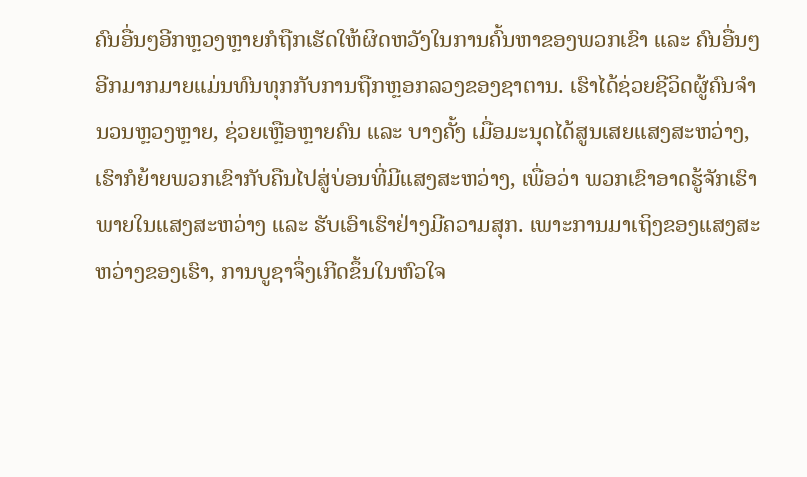ຄົນອື່ນໆອີກຫຼວງຫຼາຍກໍຖືກເຮັດໃຫ້ຜິດຫວັງໃນການຄົ້ນຫາຂອງພວກເຂົາ ແລະ ຄົນອື່ນໆອີກມາກມາຍແມ່ນທົນທຸກກັບການຖືກຫຼອກລວງຂອງຊາຕານ. ເຮົາໄດ້ຊ່ວຍຊີວິດຜູ້ຄົນຈຳນວນຫຼວງຫຼາຍ, ຊ່ວຍເຫຼືອຫຼາຍຄົນ ແລະ ບາງຄັ້ງ ເມື່ອມະນຸດໄດ້ສູນເສຍແສງສະຫວ່າງ, ເຮົາກໍຍ້າຍພວກເຂົາກັບຄືນໄປສູ່ບ່ອນທີ່ມີແສງສະຫວ່າງ, ເພື່ອວ່າ ພວກເຂົາອາດຮູ້ຈັກເຮົາພາຍໃນແສງສະຫວ່າງ ແລະ ຮັບເອົາເຮົາຢ່າງມີຄວາມສຸກ. ເພາະການມາເຖິງຂອງແສງສະຫວ່າງຂອງເຮົາ, ການບູຊາຈຶ່ງເກີດຂຶ້ນໃນຫົວໃຈ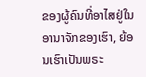ຂອງຜູ້ຄົນທີ່ອາໄສຢູ່ໃນອານາຈັກຂອງເຮົາ, ຍ້ອນເຮົາເປັນພຣະ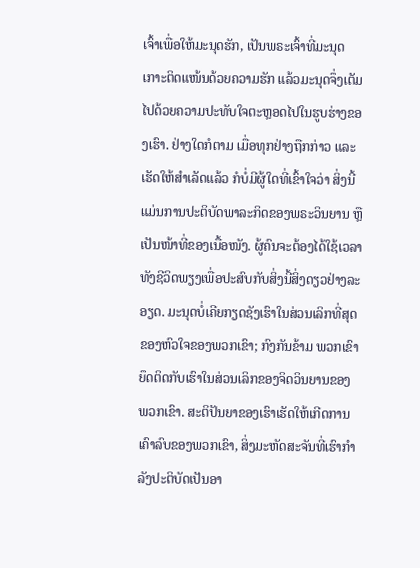ເຈົ້າເພື່ອໃຫ້ມະນຸດຮັກ, ເປັນພຣະເຈົ້າທີ່ມະນຸດເກາະຕິດແໜ້ນດ້ວຍຄວາມຮັກ ແລ້ວມະນຸດຈຶ່ງເຕັມໄປດ້ວຍຄວາມປະທັບໃຈຕະຫຼອດໄປໃນຮູບຮ່າງຂອງເຮົາ. ຢ່າງໃດກໍຕາມ ເມື່ອທຸກຢ່າງຖືກກ່າວ ແລະ ເຮັດໃຫ້ສຳເລັດແລ້ວ ກໍບໍ່ມີຜູ້ໃດທີ່ເຂົ້າໃຈວ່າ ສິ່ງນີ້ແມ່ນການປະຕິບັດພາລະກິດຂອງພຣະວິນຍານ ຫຼື ເປັນໜ້າທີ່ຂອງເນື້ອໜັງ. ຜູ້ຄົນຈະຕ້ອງໄດ້ໃຊ້ເວລາທັງຊີວິດພຽງເພື່ອປະສົບກັບສິ່ງນີ້ສິ່ງດຽວຢ່າງລະອຽດ. ມະນຸດບໍ່ເຄີຍກຽດຊັງເຮົາໃນສ່ວນເລິກທີ່ສຸດຂອງຫົວໃຈຂອງພວກເຂົາ; ກົງກັນຂ້າມ ພວກເຂົາຍຶດຕິດກັບເຮົາໃນສ່ວນເລິກຂອງຈິດວິນຍານຂອງພວກເຂົາ. ສະຕິປັນຍາຂອງເຮົາເຮັດໃຫ້ເກີດການເຄົາລົບຂອງພວກເຂົາ, ສິ່ງມະຫັດສະຈັນທີ່ເຮົາກຳລັງປະຕິບັດເປັນອາ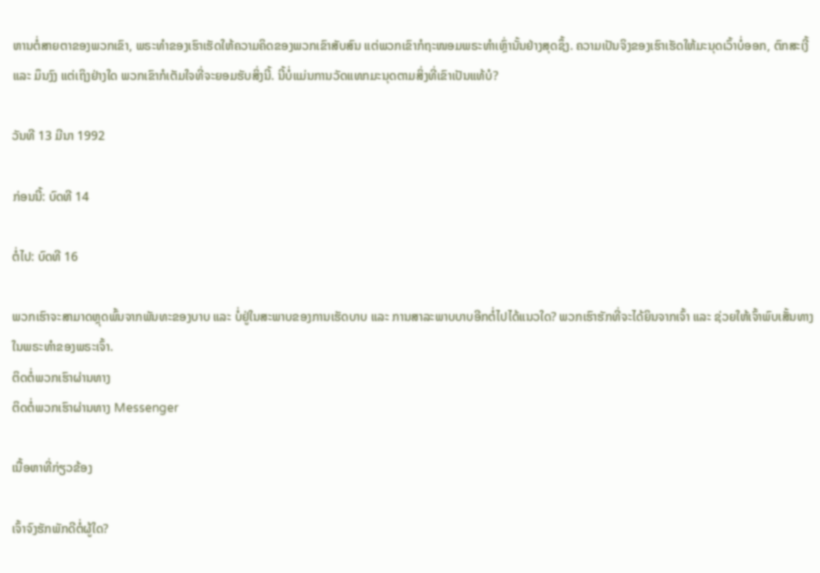ຫານຕໍ່ສາຍຕາຂອງພວກເຂົາ, ພຣະທຳຂອງເຮົາເຮັດໃຫ້ຄວາມຄິດຂອງພວກເຂົາສັບສົນ ແຕ່ພວກເຂົາກໍຖະໜອມພຣະທຳເຫຼົ່ານັ້ນຢ່າງສຸດຊຶ້ງ. ຄວາມເປັນຈິງຂອງເຮົາເຮັດໃຫ້ມະນຸດເວົ້າບໍ່ອອກ, ຕົກສະເງີ້ ແລະ ມຶນງົງ ແຕ່ເຖິງຢ່າງໃດ ພວກເຂົາກໍເຕັມໃຈທີ່ຈະຍອມຮັບສິ່ງນີ້. ນີ້ບໍ່ແມ່ນການວັດແທກມະນຸດຕາມສິ່ງທີ່ເຂົາເປັນແທ້ບໍ?

ວັນທີ 13 ມີນາ 1992

ກ່ອນນີ້: ບົດທີ 14

ຕໍ່ໄປ: ບົດທີ 16

ພວກເຮົາຈະສາມາດຫຼຸດພົ້ນຈາກພັນທະຂອງບາບ ແລະ ບໍ່ຢູ່ໃນສະພາບຂອງການເຮັດບາບ ແລະ ການສາລະພາບບາບອີກຕໍ່ໄປໄດ້ແນວໃດ? ພວກເຮົາຮັກທີ່ຈະໄດ້ຍິນຈາກເຈົ້າ ແລະ ຊ່ວຍໃຫ້ເຈົ້າພົບເສັ້ນທາງໃນພຣະທຳຂອງພຣະເຈົ້າ.
ຕິດຕໍ່ພວກເຮົາຜ່ານທາງ
ຕິດຕໍ່ພວກເຮົາຜ່ານທາງ Messenger

ເນື້ອຫາທີ່ກ່ຽວຂ້ອງ

ເຈົ້າຈົງຮັກພັກດີຕໍ່ຜູ້ໃດ?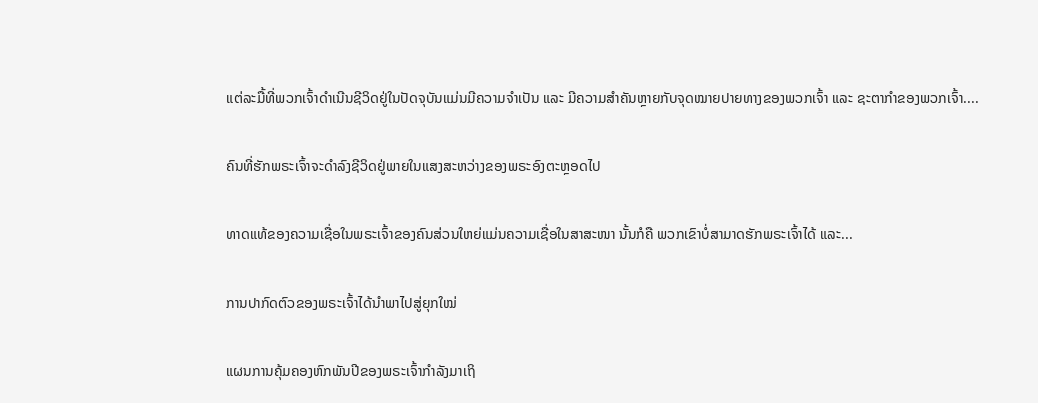ແຕ່ລະມື້ທີ່ພວກເຈົ້າດໍາເນີນຊີວິດຢູ່ໃນປັດຈຸບັນແມ່ນມີຄວາມຈໍາເປັນ ແລະ ມີຄວາມສໍາຄັນຫຼາຍກັບຈຸດໝາຍປາຍທາງຂອງພວກເຈົ້າ ແລະ ຊະຕາກໍາຂອງພວກເຈົ້າ....

ຄົນທີ່ຮັກພຣະເຈົ້າຈະດຳລົງຊີວິດຢູ່ພາຍໃນແສງສະຫວ່າງຂອງພຣະອົງຕະຫຼອດໄປ

ທາດແທ້ຂອງຄວາມເຊື່ອໃນພຣະເຈົ້າຂອງຄົນສ່ວນໃຫຍ່ແມ່ນຄວາມເຊື່ອໃນສາສະໜາ ນັ້ນກໍຄື ພວກເຂົາບໍ່ສາມາດຮັກພຣະເຈົ້າໄດ້ ແລະ...

ການປາກົດຕົວຂອງພຣະເຈົ້າໄດ້ນໍາພາໄປສູ່ຍຸກໃໝ່

ແຜນການຄຸ້ມຄອງຫົກພັນປີຂອງພຣະເຈົ້າກຳລັງມາເຖິ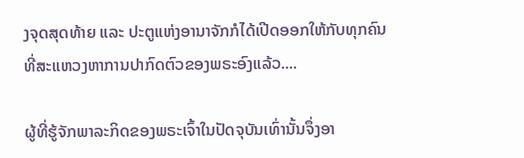ງຈຸດສຸດທ້າຍ ແລະ ປະຕູແຫ່ງອານາຈັກກໍໄດ້ເປີດອອກໃຫ້ກັບທຸກຄົນທີ່ສະແຫວງຫາການປາກົດຕົວຂອງພຣະອົງແລ້ວ....

ຜູ້ທີ່ຮູ້ຈັກພາລະກິດຂອງພຣະເຈົ້າໃນປັດຈຸບັນເທົ່ານັ້ນຈຶ່ງອາ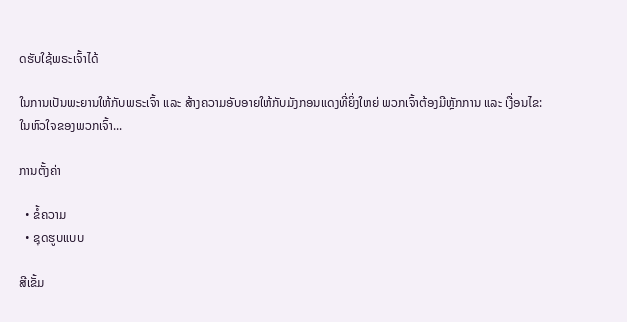ດຮັບໃຊ້ພຣະເຈົ້າໄດ້

ໃນການເປັນພະຍານໃຫ້ກັບພຣະເຈົ້າ ແລະ ສ້າງຄວາມອັບອາຍໃຫ້ກັບມັງກອນແດງທີ່ຍິ່ງໃຫຍ່ ພວກເຈົ້າຕ້ອງມີຫຼັກການ ແລະ ເງື່ອນໄຂ: ໃນຫົວໃຈຂອງພວກເຈົ້າ...

ການຕັ້ງຄ່າ

  • ຂໍ້ຄວາມ
  • ຊຸດຮູບແບບ

ສີເຂັ້ມ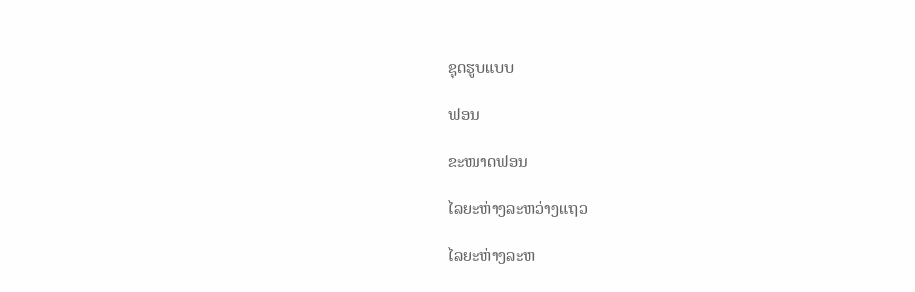ຊຸດຮູບແບບ

ຟອນ

ຂະໜາດຟອນ

ໄລຍະຫ່າງລະຫວ່າງແຖວ

ໄລຍະຫ່າງລະຫ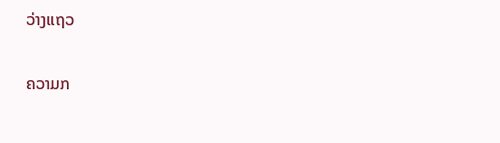ວ່າງແຖວ

ຄວາມກ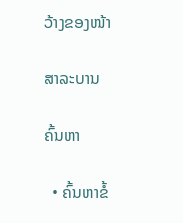ວ້າງຂອງໜ້າ

ສາລະບານ

ຄົ້ນຫາ

  • ຄົ້ນຫາຂໍ້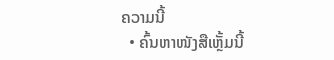ຄວາມນີ້
  • ຄົ້ນຫາໜັງສືເຫຼັ້ມນີ້